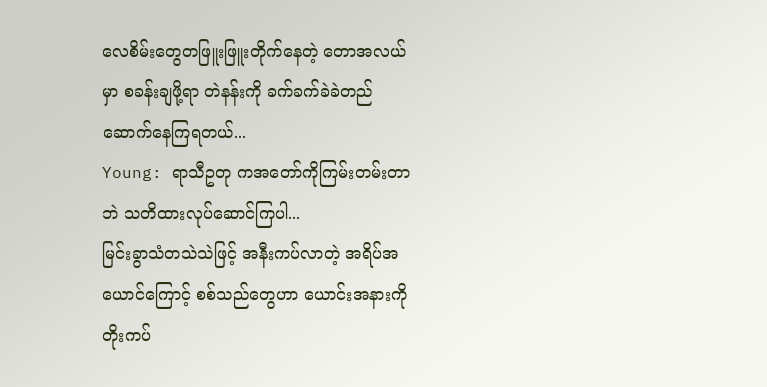လေစိမ်းတွေတဖြူးဖြူးတိုက်နေတဲ့ တောအလယ်မှာ စခန်းချဖို့ရာ တဲနန်းကို ခက်ခက်ခဲခဲတည်ဆောက်နေကြရတယ်...
Young: ရာသီဥတု ကအတော်ကိုကြမ်းတမ်းတာဘဲ သတိထားလုပ်ဆောင်ကြပါ...
မြင်းခွာသံတသဲသဲဖြင့် အနီးကပ်လာတဲ့ အရိပ်အယောင်ကြောင့် စစ်သည်တွေဟာ ယောင်းအနားကိုတိုးကပ်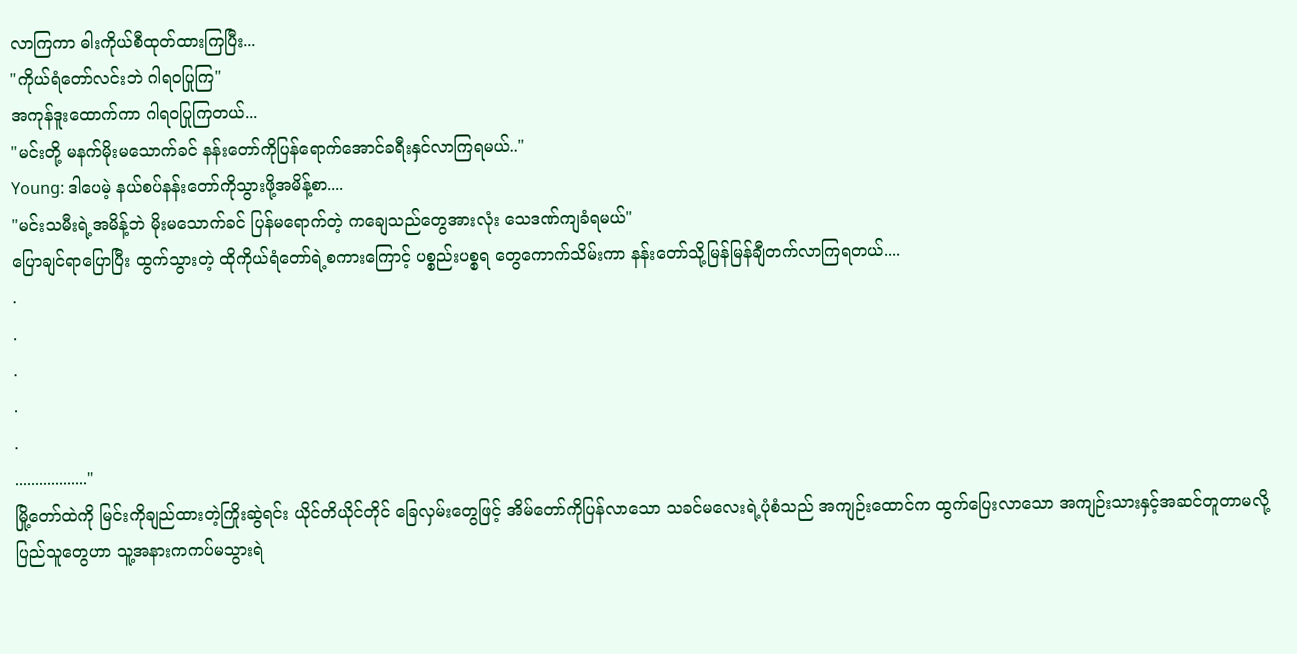လာကြကာ ဓါးကိုယ်စီထုတ်ထားကြပြီး...
"ကိုယ်ရံတော်လင်းဘဲ ဂါရဝပြုကြ"
အကုန်ဒူးထောက်ကာ ဂါရဝပြုကြတယ်...
"မင်းတို့ မနက်မိုးမသောက်ခင် နန်းတော်ကိုပြန်ရောက်အောင်ခရီးနှင်လာကြရမယ်.."
Young: ဒါပေမဲ့ နယ်စပ်နန်းတော်ကိုသွားဖို့အမိန့်စာ....
"မင်းသမီးရဲ့အမိန့်ဘဲ မိုးမသောက်ခင် ပြန်မရောက်တဲ့ ကချေသည်တွေအားလုံး သေဒဏ်ကျခံရမယ်"
ပြောချင်ရာပြောပြီး ထွက်သွားတဲ့ ထိုကိုယ်ရံတော်ရဲ့စကားကြောင့် ပစ္စည်းပစ္စရ တွေကောက်သိမ်းကာ နန်းတော်သို့မြန်မြန်ချီတက်လာကြရတယ်....
.
.
.
.
.
.................."
မြို့တော်ထဲကို မြင်းကိုချည်ထားတဲ့ကြိုးဆွဲရင်း ယိုင်တိယိုင်တိုင် ခြေလှမ်းတွေဖြင့် အိမ်တော်ကိုပြန်လာသော သခင်မလေးရဲ့ပုံစံသည် အကျဉ်းထောင်က ထွက်ပြေးလာသော အကျဉ်းသားနှင့်အဆင်တူတာမလို့ ပြည်သူတွေဟာ သူ့အနားကကပ်မသွားရဲ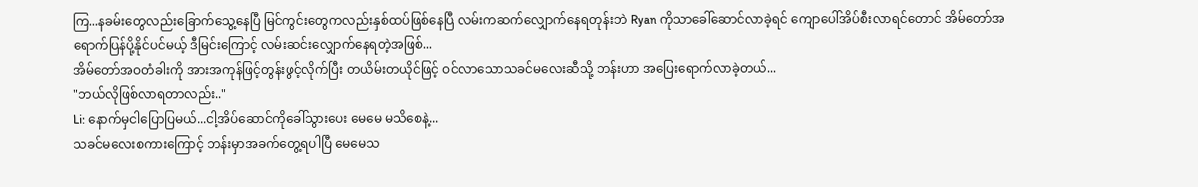ကြ...နခမ်းတွေလည်းခြောက်သွေ့နေပြီ မြင်ကွင်းတွေကလည်းနှစ်ထပ်ဖြစ်နေပြီ လမ်းကဆက်လျှောက်နေရတုန်းဘဲ Ryan ကိုသာခေါ်ဆောင်လာခဲ့ရင် ကျောပေါ်အိပ်စီးလာရင်တောင် အိမ်တော်အရောက်ပြန်ပို့နိုင်ပင်မယ့် ဒီမြင်းကြောင့် လမ်းဆင်းလျှောက်နေရတဲ့အဖြစ်...
အိမ်တော်အဝတံခါးကို အားအကုန်ဖြင့်တွန်းဖွင့်လိုက်ပြီး တယိမ်းတယိုင်ဖြင့် ဝင်လာသောသခင်မလေးဆီသို့ ဘန်းဟာ အပြေးရောက်လာခဲ့တယ်...
"ဘယ်လိုဖြစ်လာရတာလည်း.."
Li: နောက်မှငါပြောပြမယ်...ငါ့အိပ်ဆောင်ကိုခေါ်သွားပေး မေမေ မသိစေနဲ့...
သခင်မလေးစကားကြောင့် ဘန်းမှာအခက်တွေ့ရပါပြီ မေမေသ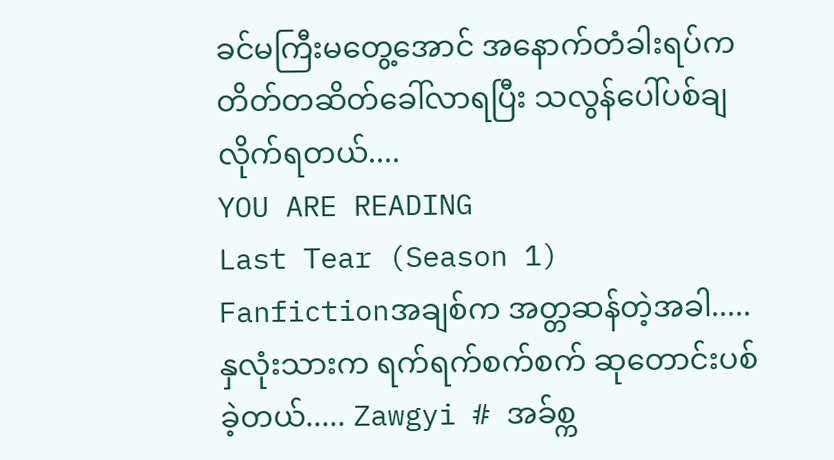ခင်မကြီးမတွေ့အောင် အနောက်တံခါးရပ်က တိတ်တဆိတ်ခေါ်လာရပြီး သလွန်ပေါ်ပစ်ချလိုက်ရတယ်....
YOU ARE READING
Last Tear (Season 1)
Fanfictionအချစ်က အတ္တဆန်တဲ့အခါ..... နှလုံးသားက ရက်ရက်စက်စက် ဆုတောင်းပစ်ခဲ့တယ်..... Zawgyi # အခ်စ္က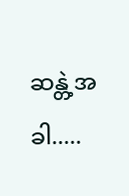ဆန္တဲ့အခါ.....